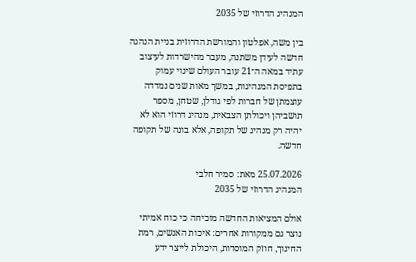המנהיג הדרוזי של 2035

בין משה, אפלטון והמורשת הדרוזית בניית הנהגה חדשה לעידן משתנה, מעבר מהישרדות לעיצוב עתיד במאה ה־21 עובר העולם שינוי עמוק בתפיסת המנהיגות, במשך מאות שנים נמדדה עוצמתן של חברות לפי גודלן, שטחן, מספר תושביהן ויכולתן הצבאית, מנהיג דרוזי הוא לא יהיה רק מנהיג של תקופה, אלא בונה של תקופה חדשה.

25.07.2026 מאת: סמיר חלבי
המנהיג הדרוזי של 2035

אולם המציאות החדשה מוכיחה כי כוח אמיתי נוצר גם ממקורות אחרים: איכות האנשים, רמת החינוך, חוזק המוסדות, היכולת לייצר ידע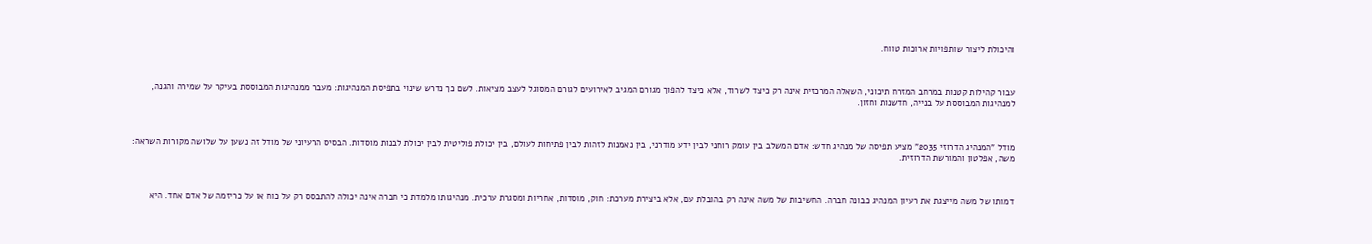והיכולת ליצור שותפויות ארוכות טווח.



עבור קהילות קטנות במרחב המזרח תיכוני, השאלה המרכזית אינה רק כיצד לשרוד, אלא כיצד להפוך מגורם המגיב לאירועים לגורם המסוגל לעצב מציאות. לשם כך נדרש שינוי בתפיסת המנהיגות: מעבר ממנהיגות המבוססת בעיקר על שמירה והגנה, למנהיגות המבוססת על בנייה, חדשנות וחזון.



מודל "המנהיג הדרוזי 2035" מציע תפיסה של מנהיג חדש: אדם המשלב בין עומק רוחני לבין ידע מודרני, בין נאמנות לזהות לבין פתיחות לעולם, בין יכולת פוליטית לבין יכולת לבנות מוסדות. הבסיס הרעיוני של מודל זה נשען על שלושה מקורות השראה: משה, אפלטון והמורשת הדרוזית.



דמותו של משה מייצגת את רעיון המנהיג כבונה חברה. החשיבות של משה אינה רק בהובלת עם, אלא ביצירת מערכת: חוק, מוסדות, אחריות ומסגרת ערכית. מנהיגותו מלמדת כי חברה אינה יכולה להתבסס רק על כוח או על כריזמה של אדם אחד. היא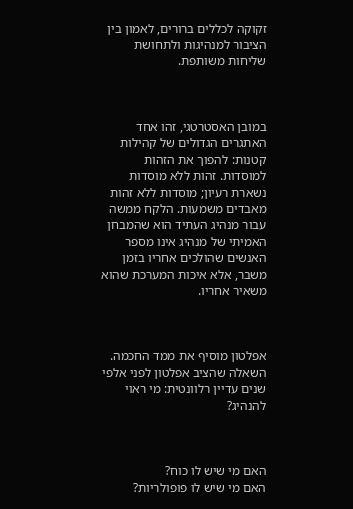זקוקה לכללים ברורים, לאמון בין הציבור למנהיגות ולתחושת שליחות משותפת.



במובן האסטרטגי, זהו אחד האתגרים הגדולים של קהילות קטנות: להפוך את הזהות למוסדות. זהות ללא מוסדות נשארת רעיון; מוסדות ללא זהות מאבדים משמעות. הלקח ממשה עבור מנהיג העתיד הוא שהמבחן האמיתי של מנהיג אינו מספר האנשים שהולכים אחריו בזמן משבר, אלא איכות המערכת שהוא משאיר אחריו.



אפלטון מוסיף את ממד החכמה. השאלה שהציב אפלטון לפני אלפי שנים עדיין רלוונטית: מי ראוי להנהיג?



האם מי שיש לו כוח?
האם מי שיש לו פופולריות?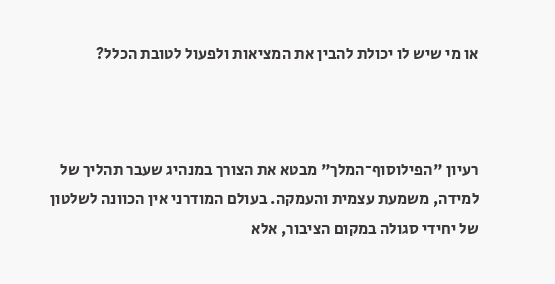או מי שיש לו יכולת להבין את המציאות ולפעול לטובת הכלל?



רעיון "הפילוסוף־המלך" מבטא את הצורך במנהיג שעבר תהליך של למידה, משמעת עצמית והעמקה. בעולם המודרני אין הכוונה לשלטון של יחידי סגולה במקום הציבור, אלא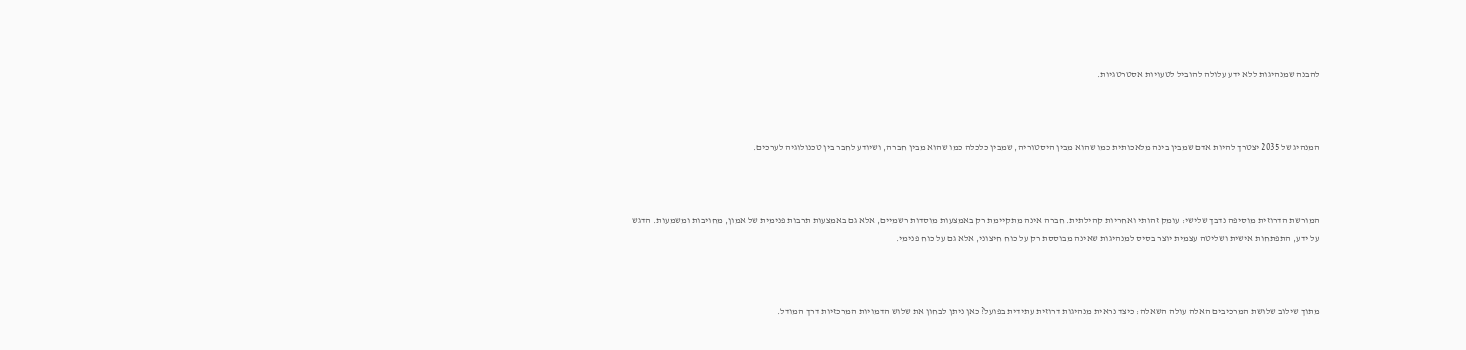להבנה שמנהיגות ללא ידע עלולה להוביל לטעויות אסטרטגיות.



המנהיג של 2035 יצטרך להיות אדם שמבין בינה מלאכותית כמו שהוא מבין היסטוריה, שמבין כלכלה כמו שהוא מבין חברה, ושיודע לחבר בין טכנולוגיה לערכים.



המורשת הדרוזית מוסיפה נדבך שלישי: עומק זהותי ואחריות קהילתית. חברה אינה מתקיימת רק באמצעות מוסדות רשמיים, אלא גם באמצעות תרבות פנימית של אמון, מחויבות ומשמעות. הדגש על ידע, התפתחות אישית ושליטה עצמית יוצר בסיס למנהיגות שאינה מבוססת רק על כוח חיצוני, אלא גם על כוח פנימי.



מתוך שילוב שלושת המרכיבים האלה עולה השאלה: כיצד נראית מנהיגות דרוזית עתידית בפועל? כאן ניתן לבחון את שלוש הדמויות המרכזיות דרך המודל.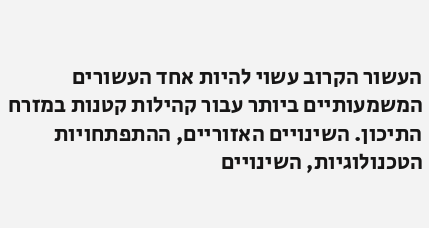העשור הקרוב עשוי להיות אחד העשורים המשמעותיים ביותר עבור קהילות קטנות במזרח התיכון. השינויים האזוריים, ההתפתחויות הטכנולוגיות, השינויים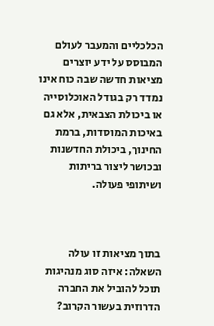הכלכליים והמעבר לעולם המבוסס על ידע יוצרים מציאות חדשה שבה כוח אינו נמדד רק בגודל האוכלוסייה או ביכולת הצבאית, אלא גם באיכות המוסדות, ברמת החינוך, ביכולת החדשנות ובכושר ליצור בריתות ושיתופי פעולה.



בתוך מציאות זו עולה השאלה: איזה סוג מנהיגות תוכל להוביל את החברה הדרוזית בעשור הקרוב?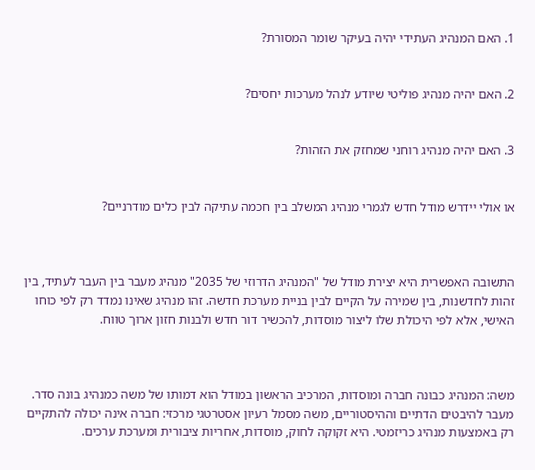1. האם המנהיג העתידי יהיה בעיקר שומר המסורת?


2. האם יהיה מנהיג פוליטי שיודע לנהל מערכות יחסים?


3. האם יהיה מנהיג רוחני שמחזק את הזהות?


או אולי יידרש מודל חדש לגמרי מנהיג המשלב בין חכמה עתיקה לבין כלים מודרניים?



התשובה האפשרית היא יצירת מודל של "המנהיג הדרוזי של 2035" מנהיג מעבר בין העבר לעתיד, בין זהות לחדשנות, בין שמירה על הקיים לבין בניית מערכת חדשה. זהו מנהיג שאינו נמדד רק לפי כוחו האישי, אלא לפי היכולת שלו ליצור מוסדות, להכשיר דור חדש ולבנות חזון ארוך טווח.



משה: המנהיג כבונה חברה ומוסדות, המרכיב הראשון במודל הוא דמותו של משה כמנהיג בונה סדר. מעבר להיבטים הדתיים וההיסטוריים, משה מסמל רעיון אסטרטגי מרכזי: חברה אינה יכולה להתקיים רק באמצעות מנהיג כריזמטי. היא זקוקה לחוק, מוסדות, אחריות ציבורית ומערכת ערכים.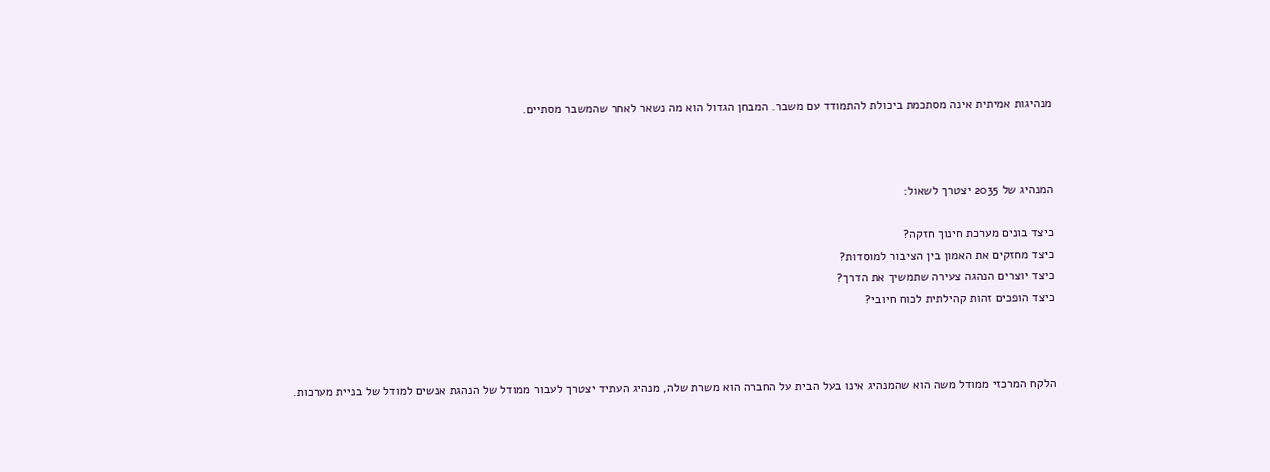מנהיגות אמיתית אינה מסתכמת ביכולת להתמודד עם משבר. המבחן הגדול הוא מה נשאר לאחר שהמשבר מסתיים.



המנהיג של 2035 יצטרך לשאול:

כיצד בונים מערכת חינוך חזקה?
כיצד מחזקים את האמון בין הציבור למוסדות?
כיצד יוצרים הנהגה צעירה שתמשיך את הדרך?
כיצד הופכים זהות קהילתית לכוח חיובי?



הלקח המרכזי ממודל משה הוא שהמנהיג אינו בעל הבית על החברה הוא משרת שלה, מנהיג העתיד יצטרך לעבור ממודל של הנהגת אנשים למודל של בניית מערכות.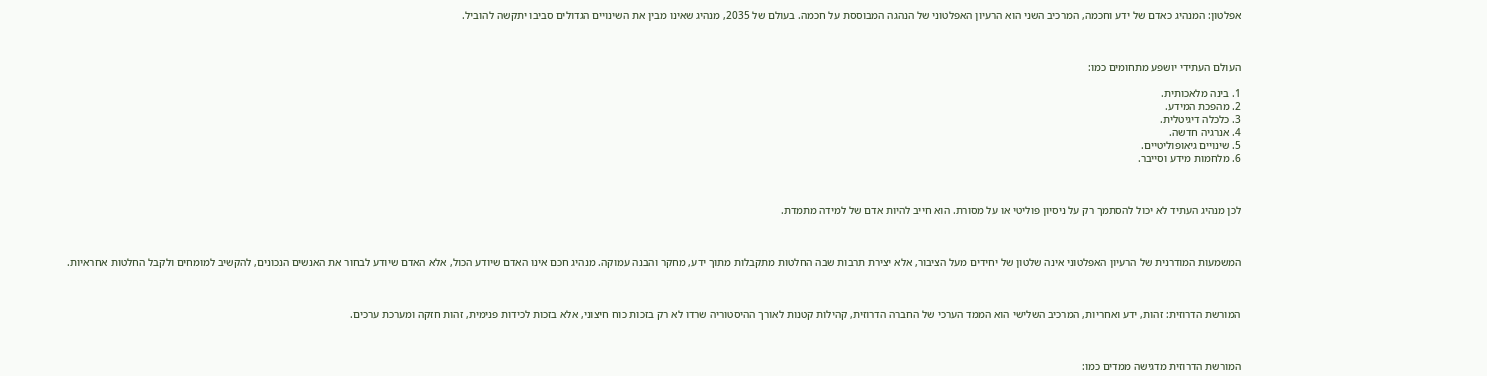אפלטון: המנהיג כאדם של ידע וחכמה, המרכיב השני הוא הרעיון האפלטוני של הנהגה המבוססת על חכמה. בעולם של 2035, מנהיג שאינו מבין את השינויים הגדולים סביבו יתקשה להוביל.



העולם העתידי יושפע מתחומים כמו:

1. בינה מלאכותית.
2. מהפכת המידע.
3. כלכלה דיגיטלית.
4. אנרגיה חדשה.
5. שינויים גיאופוליטיים.
6. מלחמות מידע וסייבר.



לכן מנהיג העתיד לא יכול להסתמך רק על ניסיון פוליטי או על מסורת. הוא חייב להיות אדם של למידה מתמדת.



המשמעות המודרנית של הרעיון האפלטוני אינה שלטון של יחידים מעל הציבור, אלא יצירת תרבות שבה החלטות מתקבלות מתוך ידע, מחקר והבנה עמוקה. מנהיג חכם אינו האדם שיודע הכול, אלא האדם שיודע לבחור את האנשים הנכונים, להקשיב למומחים ולקבל החלטות אחראיות.



המורשת הדרוזית: זהות, ידע ואחריות, המרכיב השלישי הוא הממד הערכי של החברה הדרוזית, קהילות קטנות לאורך ההיסטוריה שרדו לא רק בזכות כוח חיצוני, אלא בזכות לכידות פנימית, זהות חזקה ומערכת ערכים.



המורשת הדרוזית מדגישה ממדים כמו: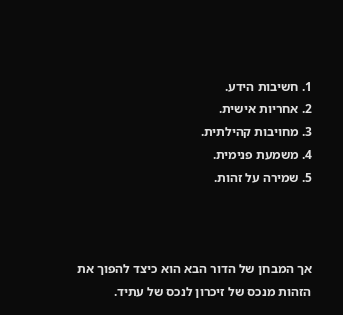1. חשיבות הידע.
2. אחריות אישית.
3. מחויבות קהילתית.
4. משמעת פנימית.
5. שמירה על זהות.



אך המבחן של הדור הבא הוא כיצד להפוך את הזהות מנכס של זיכרון לנכס של עתיד.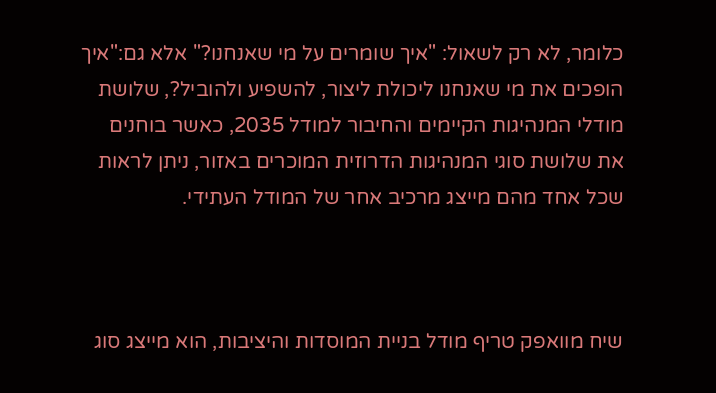כלומר, לא רק לשאול: "איך שומרים על מי שאנחנו?" אלא גם:"איך הופכים את מי שאנחנו ליכולת ליצור, להשפיע ולהוביל?, שלושת מודלי המנהיגות הקיימים והחיבור למודל 2035, כאשר בוחנים את שלושת סוגי המנהיגות הדרוזית המוכרים באזור, ניתן לראות שכל אחד מהם מייצג מרכיב אחר של המודל העתידי.



שיח מוואפק טריף מודל בניית המוסדות והיציבות, הוא מייצג סוג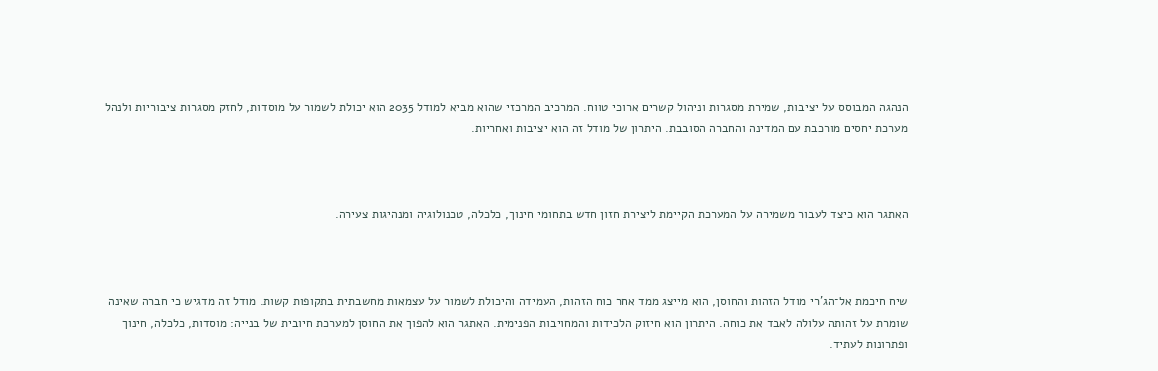הנהגה המבוסס על יציבות, שמירת מסגרות וניהול קשרים ארוכי טווח. המרכיב המרכזי שהוא מביא למודל 2035 הוא יכולת לשמור על מוסדות, לחזק מסגרות ציבוריות ולנהל מערכת יחסים מורכבת עם המדינה והחברה הסובבת. היתרון של מודל זה הוא יציבות ואחריות.



האתגר הוא כיצד לעבור משמירה על המערכת הקיימת ליצירת חזון חדש בתחומי חינוך, כלכלה, טכנולוגיה ומנהיגות צעירה.



שיח חיכמת אל־הג'רי מודל הזהות והחוסן, הוא מייצג ממד אחר כוח הזהות, העמידה והיכולת לשמור על עצמאות מחשבתית בתקופות קשות. מודל זה מדגיש כי חברה שאינה שומרת על זהותה עלולה לאבד את כוחה. היתרון הוא חיזוק הלכידות והמחויבות הפנימית. האתגר הוא להפוך את החוסן למערכת חיובית של בנייה: מוסדות, כלכלה, חינוך ופתרונות לעתיד.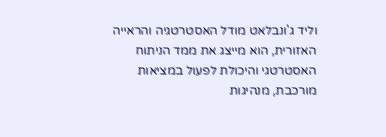וליד ג'ונבלאט מודל האסטרטגיה והראייה האזורית, הוא מייצג את ממד הניתוח האסטרטגי והיכולת לפעול במציאות מורכבת, מנהיגות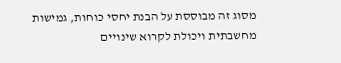מסוג זה מבוססת על הבנת יחסי כוחות, גמישות מחשבתית ויכולת לקרוא שינויים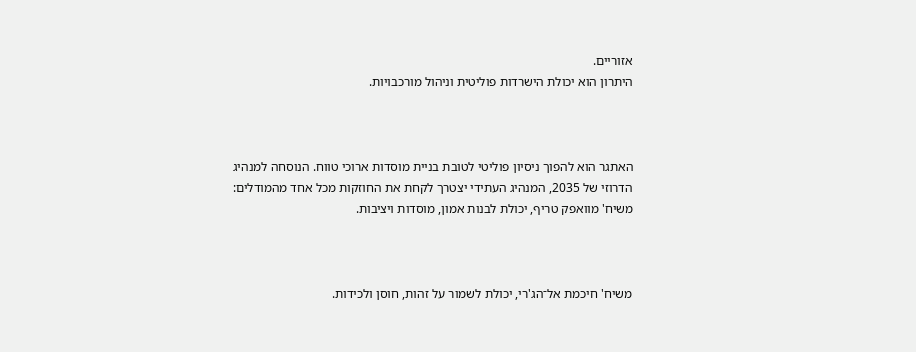אזוריים.
היתרון הוא יכולת הישרדות פוליטית וניהול מורכבויות.



האתגר הוא להפוך ניסיון פוליטי לטובת בניית מוסדות ארוכי טווח. הנוסחה למנהיג הדרוזי של 2035, המנהיג העתידי יצטרך לקחת את החוזקות מכל אחד מהמודלים: משיח' מוואפק טריף, יכולת לבנות אמון, מוסדות ויציבות.



משיח' חיכמת אל־הג'רי, יכולת לשמור על זהות, חוסן ולכידות.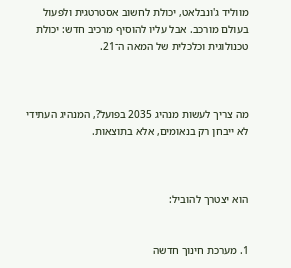מווליד ג'ונבלאט, יכולת לחשוב אסטרטגית ולפעול בעולם מורכב. אבל עליו להוסיף מרכיב חדש: יכולת טכנולוגית וכלכלית של המאה ה־21.



מה צריך לעשות מנהיג 2035 בפועל?, המנהיג העתידי לא ייבחן רק בנאומים, אלא בתוצאות.



הוא יצטרך להוביל:


1. מערכת חינוך חדשה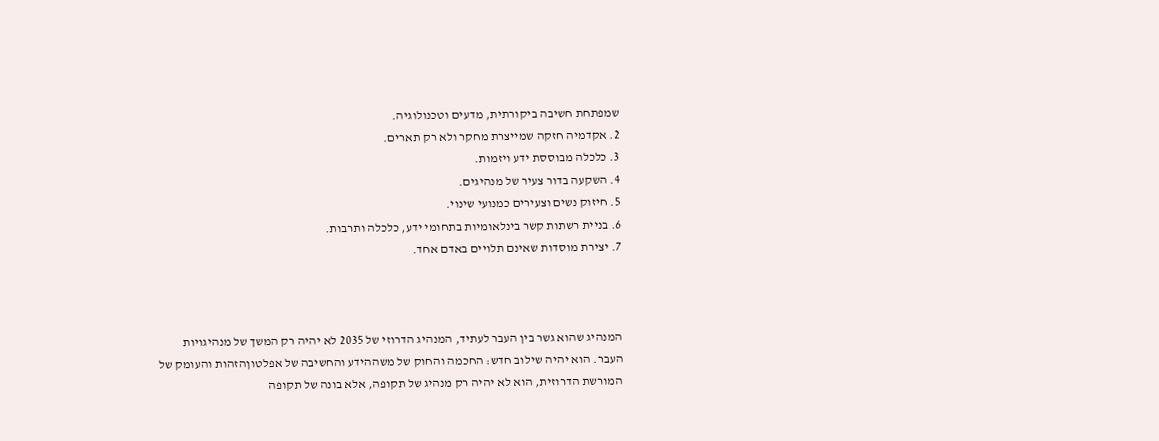שמפתחת חשיבה ביקורתית, מדעים וטכנולוגיה.
2. אקדמיה חזקה שמייצרת מחקר ולא רק תארים.
3. כלכלה מבוססת ידע ויזמות.
4. השקעה בדור צעיר של מנהיגים.
5. חיזוק נשים וצעירים כמנועי שינוי.
6. בניית רשתות קשר בינלאומיות בתחומי ידע, כלכלה ותרבות.
7. יצירת מוסדות שאינם תלויים באדם אחד.



המנהיג שהוא גשר בין העבר לעתיד, המנהיג הדרוזי של 2035 לא יהיה רק המשך של מנהיגויות העבר. הוא יהיה שילוב חדש: החכמה והחוק של משההידע והחשיבה של אפלטוןהזהות והעומק של המורשת הדרוזית, הוא לא יהיה רק מנהיג של תקופה, אלא בונה של תקופה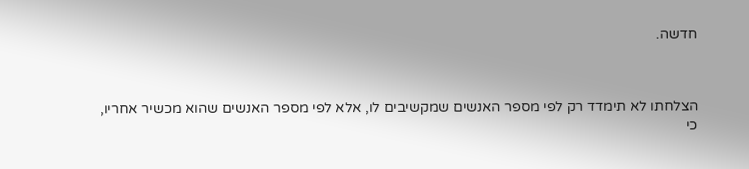חדשה.



הצלחתו לא תימדד רק לפי מספר האנשים שמקשיבים לו, אלא לפי מספר האנשים שהוא מכשיר אחריו, כי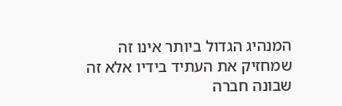המנהיג הגדול ביותר אינו זה שמחזיק את העתיד בידיו אלא זה שבונה חברה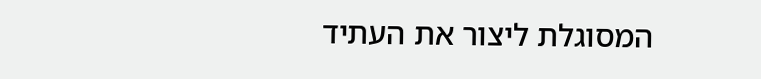המסוגלת ליצור את העתיד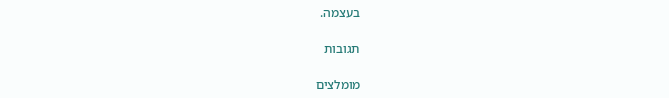בעצמה.

תגובות

מומלצים